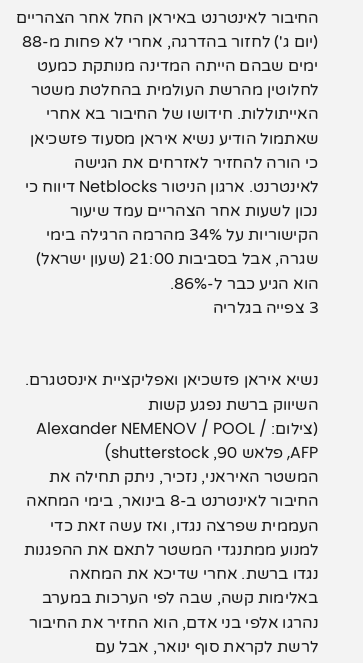החיבור לאינטרנט באיראן החל אחר הצהריים (יום ג') לחזור בהדרגה, אחרי לא פחות מ-88 ימים שבהם הייתה המדינה מנותקת כמעט לחלוטין מהרשת העולמית בהחלטת משטר האייתוללות. חידושו של החיבור בא אחרי שאתמול הודיע נשיא איראן מסעוד פזשכיאן כי הורה להחזיר לאזרחים את הגישה לאינטרנט. ארגון הניטור Netblocks דיווח כי נכון לשעות אחר הצהריים עמד שיעור הקישוריות על 34% מהרמה הרגילה בימי שגרה, אבל בסביבות 21:00 (שעון ישראל) הוא הגיע כבר ל-86%.
3 צפייה בגלריה


נשיא איראן פזשכיאן ואפליקציית אינסטגרם. השיווק ברשת נפגע קשות
(צילום: Alexander NEMENOV / POOL / AFP, פלאש 90, shutterstock)
המשטר האיראני, נזכיר, ניתק תחילה את החיבור לאינטרנט ב-8 בינואר, בימי המחאה העממית שפרצה נגדו, ואז עשה זאת כדי למנוע ממתנגדי המשטר לתאם את ההפגנות נגדו ברשת. אחרי שדיכא את המחאה באלימות קשה, שבה לפי הערכות במערב נהרגו אלפי בני אדם, הוא החזיר את החיבור לרשת לקראת סוף ינואר, אבל עם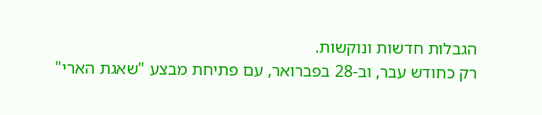הגבלות חדשות ונוקשות.
רק כחודש עבר, וב-28 בפברואר, עם פתיחת מבצע "שאגת הארי"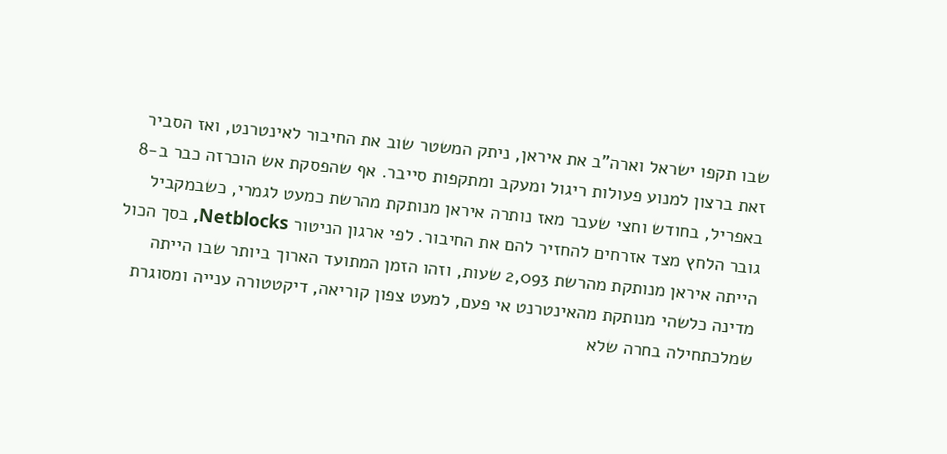שבו תקפו ישראל וארה"ב את איראן, ניתק המשטר שוב את החיבור לאינטרנט, ואז הסביר זאת ברצון למנוע פעולות ריגול ומעקב ומתקפות סייבר. אף שהפסקת אש הוכרזה כבר ב-8 באפריל, בחודש וחצי שעבר מאז נותרה איראן מנותקת מהרשת כמעט לגמרי, כשבמקביל גובר הלחץ מצד אזרחים להחזיר להם את החיבור. לפי ארגון הניטור Netblocks, בסך הכול הייתה איראן מנותקת מהרשת 2,093 שעות, וזהו הזמן המתועד הארוך ביותר שבו הייתה מדינה כלשהי מנותקת מהאינטרנט אי פעם, למעט צפון קוריאה, דיקטטורה ענייה ומסוגרת שמלכתחילה בחרה שלא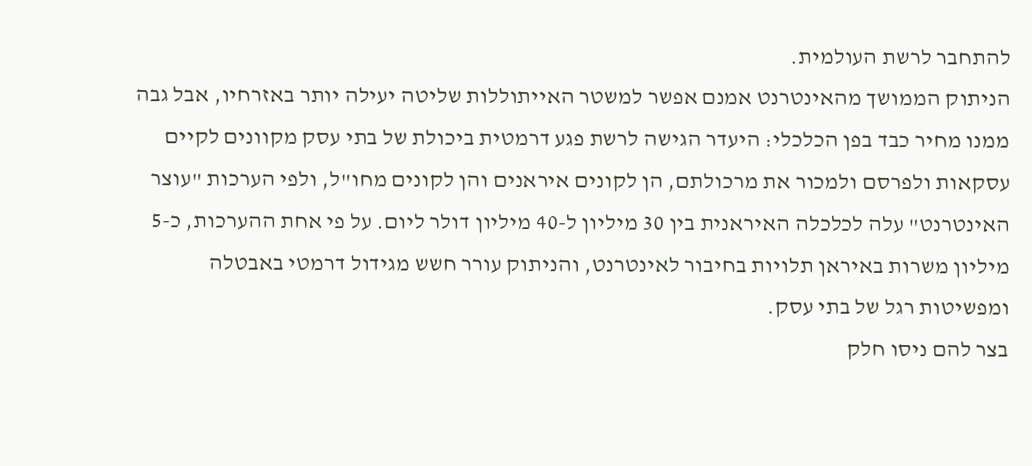להתחבר לרשת העולמית.
הניתוק הממושך מהאינטרנט אמנם אפשר למשטר האייתוללות שליטה יעילה יותר באזרחיו, אבל גבה ממנו מחיר כבד בפן הכלכלי: היעדר הגישה לרשת פגע דרמטית ביכולת של בתי עסק מקוונים לקיים עסקאות ולפרסם ולמכור את מרכולתם, הן לקונים איראנים והן לקונים מחו"ל, ולפי הערכות "עוצר האינטרנט" עלה לכלכלה האיראנית בין 30 מיליון ל-40 מיליון דולר ליום. על פי אחת ההערכות, כ-5 מיליון משרות באיראן תלויות בחיבור לאינטרנט, והניתוק עורר חשש מגידול דרמטי באבטלה ומפשיטות רגל של בתי עסק.
בצר להם ניסו חלק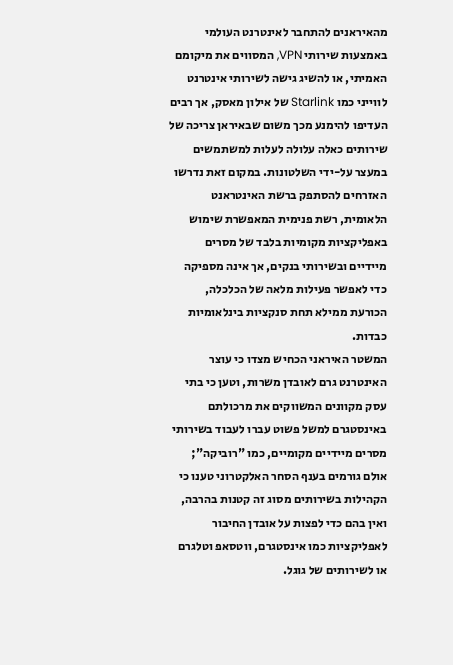מהאיראנים להתחבר לאינטרנט העולמי באמצעות שירותי VPN, המסווים את מיקומם האמיתי, או להשיג גישה לשירותי אינטרנט לווייני כמו Starlink של אילון מאסק, אך רבים העדיפו להימנע מכך משום שבאיראן צריכה של שירותים כאלה עלולה לעלות למשתמשים במעצר על-ידי השלטונות. במקום זאת נדרשו האזרחים להסתפק ברשת האינטראנט הלאומית, רשת פנימית המאפשרת שימוש באפליקציות מקומיות בלבד של מסרים מיידיים ובשירותי בנקים, אך אינה מספיקה כדי לאפשר פעילות מלאה של הכלכלה, הכורעת ממילא תחת סנקציות בינלאומיות כבדות.
המשטר האיראני הכחיש מצדו כי עוצר האינטרנט גרם לאובדן משרות, וטען כי בתי עסק מקוונים המשווקים את מרכולתם באינסטגרם למשל פשוט עברו לעבוד בשירותי מסרים מיידיים מקומיים, כמו "רוביקה"; אולם גורמים בענף הסחר האלקטרוני טענו כי הקהילות בשירותים מסוג זה קטנות בהרבה, ואין בהם כדי לפצות על אובדן החיבור לאפליקציות כמו אינסטגרם, ווטסאפ וטלגרם או לשירותים של גוגל.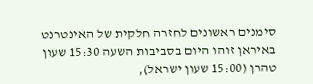סימנים ראשונים לחזרה חלקית של האינטרנט באיראן זוהו היום בסביבות השעה 15:30 שעון טהרן (15:00 שעון ישראל),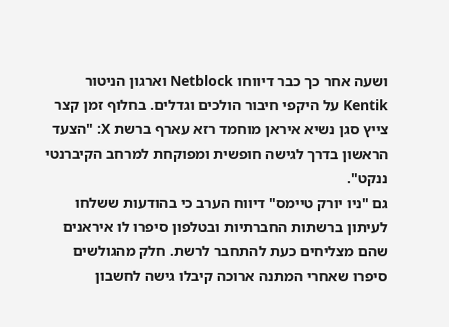ושעה אחר כך כבר דיווחו Netblock וארגון הניטור Kentik על היקפי חיבור הולכים וגדלים. בחלוף זמן קצר צייץ סגן נשיא איראן מוחמד רזא עארף ברשת X: "הצעד הראשון בדרך לגישה חופשית ומפוקחת למרחב הקיברנטי ננקט".
גם "ניו יורק טיימס" דיווח הערב כי בהודעות ששלחו לעיתון ברשתות החברתיות ובטלפון סיפרו לו איראנים שהם מצליחים כעת להתחבר לרשת. חלק מהגולשים סיפרו שאחרי המתנה ארוכה קיבלו גישה לחשבון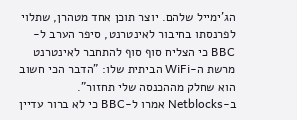הג'ימייל שלהם. יוצר תוכן אחד מטהרן, שתלוי לפרנסתו בחיבור לאינטרנט, סיפר הערב ל-BBC כי הצליח סוף סוף להתחבר לאינטרנט מרשת ה-WiFi הביתית שלו: "הדבר הכי חשוב הוא שחלק מההכנסה שלי תחזור".
ב-Netblocks אמרו ל-BBC כי לא ברור עדיין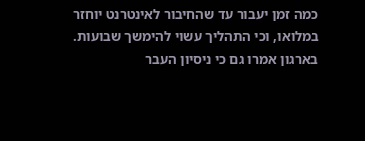כמה זמן יעבור עד שהחיבור לאינטרנט יוחזר במלואו, וכי התהליך עשוי להימשך שבועות. בארגון אמרו גם כי ניסיון העבר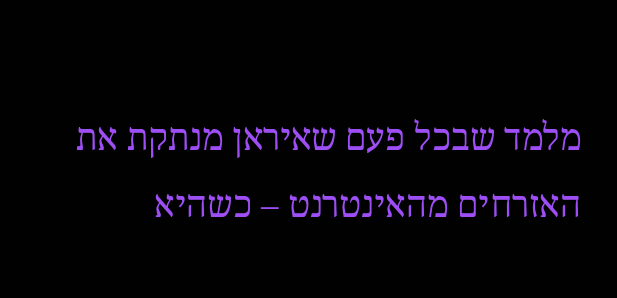מלמד שבכל פעם שאיראן מנתקת את האזרחים מהאינטרנט – כשהיא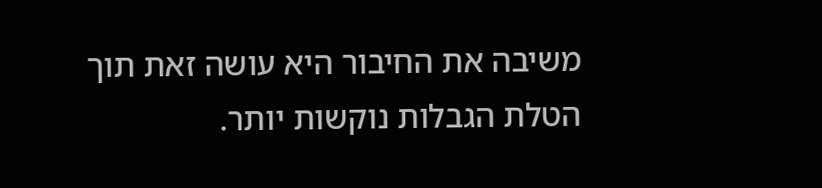משיבה את החיבור היא עושה זאת תוך הטלת הגבלות נוקשות יותר.